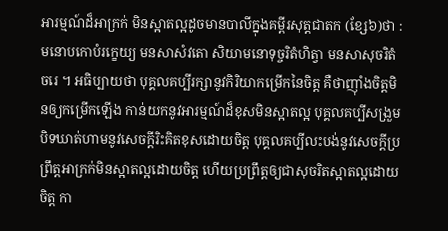អារម្មណ៍ដ៏អាក្រក់ មិនស្អាតល្អដូចមានបាលីក្នុងគម្ពីរសុត្តជាតក (ខ្សែ៦)ថា : មនោបកោបំរក្ខេយ្យ មនសាសំវតោ សិយាមនោទុច្ចរិតំហិត្វា មនសាសុចរិតំចរេ ។ អធិប្បាយថា បុគ្គលគប្បីរក្សានូវកិរិយាកម្រើកនៃចិត្ត គឺថាញ៉ាំងចិត្តមិនឲ្យកម្រើកឡើង កាន់យកនូវអារម្មណ៍ដ៏ខុសមិនស្អាតល្អ បុគ្គលគប្បីសង្រួមបិទឃាត់ហាមនូវសេចក្ដីរិះគិតខុសដោយចិត្ត បុគ្គលគប្បីលះបង់នូវសេចក្ដីប្រព្រឹត្តអាក្រក់មិនស្អាតល្អដោយចិត្ត ហើយប្រព្រឹត្តឲ្យជាសុចរិតស្អាតល្អដោយចិត្ត កា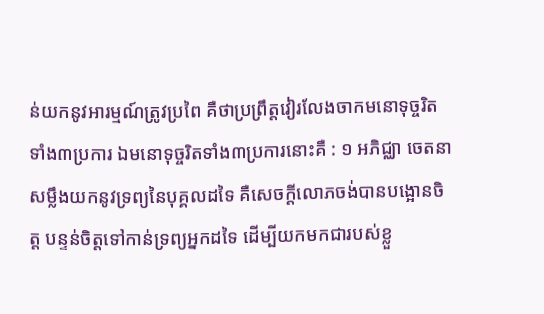ន់យកនូវអារម្មណ៍ត្រូវប្រពៃ គឺថាប្រព្រឹត្តវៀរលែងចាកមនោទុច្ចរិតទាំង៣ប្រការ ឯមនោទុច្ចរិតទាំង៣ប្រការនោះគឺ : ១ អភិជ្ឈា ចេតនាសម្លឹងយកនូវទ្រព្យនៃបុគ្គលដទៃ គឺសេចក្ដីលោភចង់បានបង្អោនចិត្ត បន្ទន់ចិត្តទៅកាន់ទ្រព្យអ្នកដទៃ ដើម្បីយកមកជារបស់ខ្លួ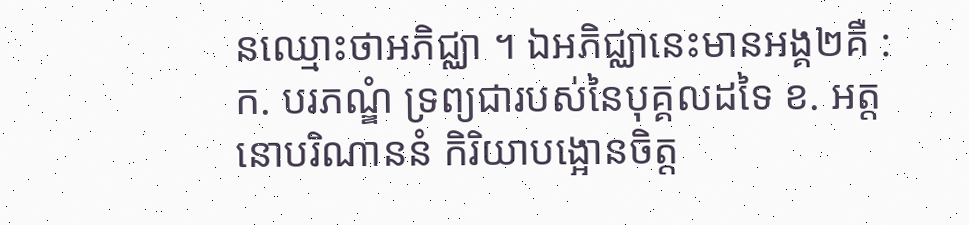នឈ្មោះថាអភិជ្ឈា ។ ឯអភិជ្ឈានេះមានអង្គ២គឺ : ក. បរភណ្ឌំ ទ្រព្យជារបស់នៃបុគ្គលដទៃ ខ. អត្តនោបរិណាននំ កិរិយាបង្អោនចិត្ត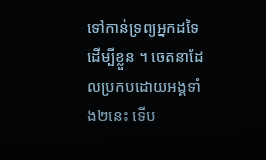ទៅកាន់ទ្រព្យអ្នកដទៃ ដើម្បីខ្លួន ។ ចេតនាដែលប្រកបដោយអង្គទាំង២នេះ ទើប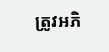ត្រូវអភិ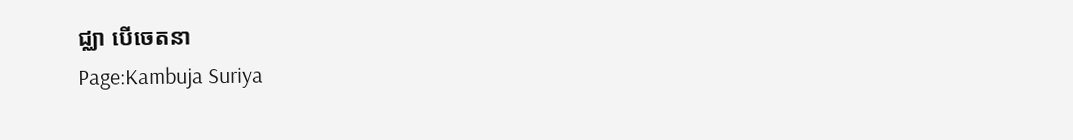ជ្ឈា បើចេតនា
Page:Kambuja Suriya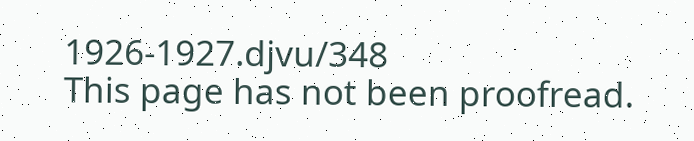1926-1927.djvu/348
This page has not been proofread.